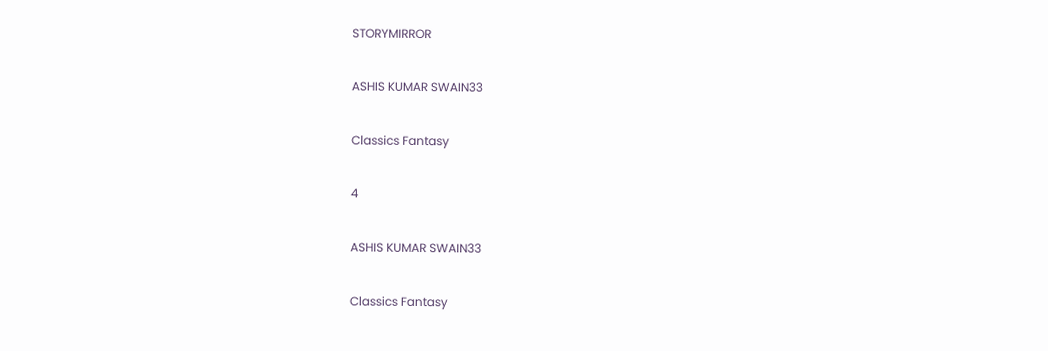STORYMIRROR

ASHIS KUMAR SWAIN33

Classics Fantasy

4

ASHIS KUMAR SWAIN33

Classics Fantasy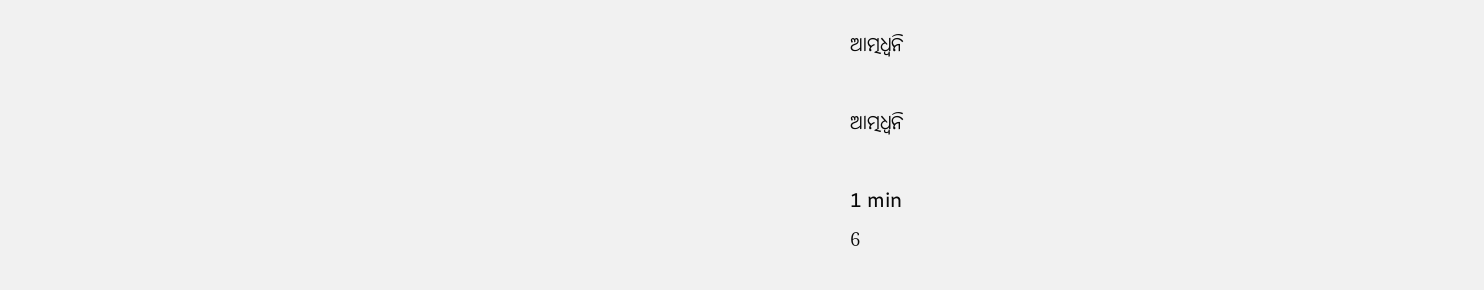ଆତ୍ମଧ୍ୱନି

ଆତ୍ମଧ୍ୱନି

1 min
6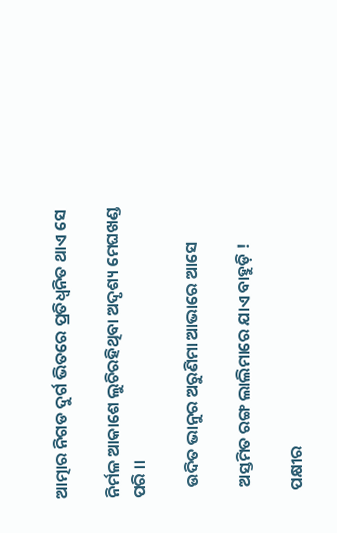ଆତ୍ମାର ନିଗଡ ଦୁର୍ଗ ଭିତରେ ପ୍ରତିଧ୍ଵନିତ ଥାଏ ସେ

ନିର୍ମଳ ଆକାଶେ ଲୁଚିରହିଥିବା ଅଦୃଶ୍ୟ ମେଘଖଣ୍ଡ ପରି ।।

   ଉଦିତ ଭାନୁର ଅରୁଣିମା ଆଭାରେ ଆସେ

   ଅସ୍ତମିତ ରଙ୍ଗ ଲାଲିମାରେ ଯାଏ ବାହୁଡ଼ି !

  ପକ୍ଷୀର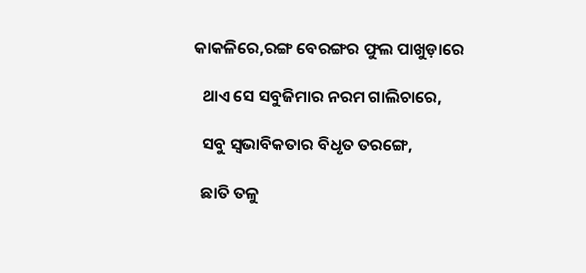କାକଳିରେ,ରଙ୍ଗ ବେରଙ୍ଗର ଫୁଲ ପାଖୁଡ଼ାରେ

  ଥାଏ ସେ ସବୁଜିମାର ନରମ ଗାଲିଚାରେ,

  ସବୁ ସ୍ବଭାବିକତାର ବିଧୃତ ତରଙ୍ଗେ,

  ଛାତି ତଳୁ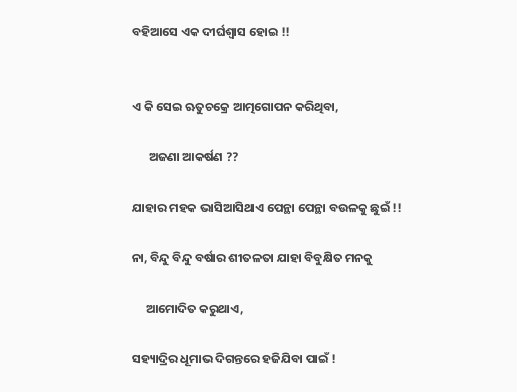ବହିଆସେ ଏକ ଦୀର୍ଘଶ୍ୱାସ ହୋଇ !!


ଏ କି ସେଇ ଋତୁଚକ୍ରେ ଆତ୍ମଗୋପନ କରିଥିବା,

      ଅଜଣା ଆକର୍ଷଣ ??

ଯାହାର ମହକ ଭାସିଆସିଥାଏ ପେନ୍ଥା ପେନ୍ଥା ବଉଳକୁ ଛୁଇଁ !!

ନା, ବିନ୍ଦୁ ବିନ୍ଦୁ ବର୍ଷାର ଶୀତଳତା ଯାହା ବିବୁକ୍ଷିତ ମନକୁ

     ଆମୋଦିତ କରୁଥାଏ,

ସହ୍ୟାଦ୍ରିର ଧୂମାଭ ଦିଗନ୍ତରେ ହଜିଯିବା ପାଇଁ !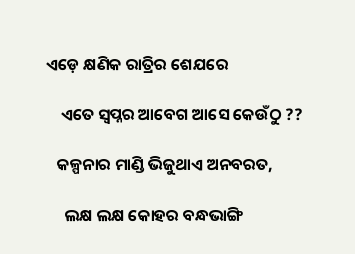ଏଡ଼େ କ୍ଷଣିକ ରାତ୍ରିର ଶେଯରେ

    ଏତେ ସ୍ୱପ୍ନର ଆବେଗ ଆସେ କେଉଁଠୁ ??

   କଳ୍ପନାର ମାଣ୍ଡି ଭିଜୁଥାଏ ଅନବରତ,

     ଲକ୍ଷ ଲକ୍ଷ କୋହର ବନ୍ଧଭାଙ୍ଗି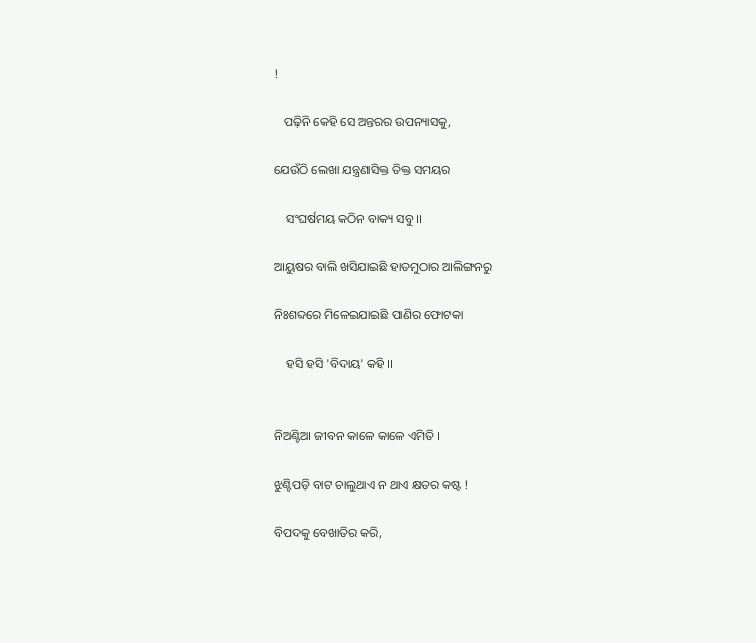!

   ପଢ଼ିନି କେହି ସେ ଅନ୍ତରର ଉପନ୍ୟାସକୁ,

ଯେଉଁଠି ଲେଖା ଯନ୍ତ୍ରଣାସିକ୍ତ ତିକ୍ତ ସମୟର

    ସଂଘର୍ଷମୟ କଠିନ ବାକ୍ୟ ସବୁ ।।

ଆୟୁଷର ବାଲି ଖସିଯାଇଛି ହାତମୁଠାର ଆଲିଙ୍ଗନରୁ

ନିଃଶବ୍ଦରେ ମିଳେଇଯାଇଛି ପାଣିର ଫୋଟକା

    ହସି ହସି 'ବିଦାୟ' କହି ।।


ନିଅଣ୍ଟିଆ ଜୀବନ କାଳେ କାଳେ ଏମିତି ।

ଝୁଣ୍ଟିପଡ଼ି ବାଟ ଚାଲୁଥାଏ ନ ଥାଏ କ୍ଷତର କଷ୍ଟ !

ବିପଦକୁ ବେଖାତିର କରି,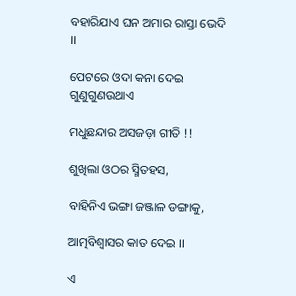ବହାରିଯାଏ ଘନ ଅମାର ରାସ୍ତା ଭେଦି ।।

ପେଟରେ ଓଦା କନା ଦେଇ ଗୁଣୁଗୁଣଉଥାଏ

ମଧୁଛନ୍ଦାର ଅସଜଡ଼ା ଗୀତି !!

ଶୁଖିଲା ଓଠର ସ୍ମିତହସ,

ବାହିନିଏ ଭଙ୍ଗା ଜଞ୍ଜାଳ ଡଙ୍ଗାକୁ,

ଆତ୍ମବିଶ୍ବାସର କାତ ଦେଇ ।।

ଏ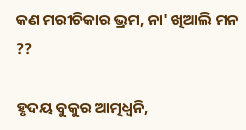କଣ ମରୀଚିକାର ଭ୍ରମ, ନା' ଖିଆଲି ମନ ??

ହୃଦୟ ବୁକୁର ଆତ୍ମଧ୍ଵନି,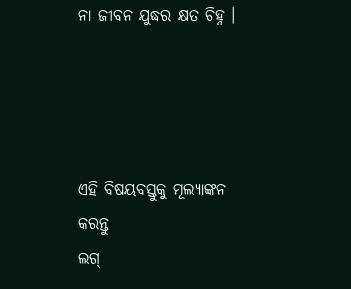ନା ଜୀବନ ଯୁଦ୍ଧର କ୍ଷତ ଚିହ୍ନ ।




ଏହି ବିଷୟବସ୍ତୁକୁ ମୂଲ୍ୟାଙ୍କନ କରନ୍ତୁ
ଲଗ୍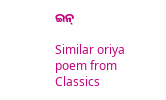ଇନ୍

Similar oriya poem from Classics